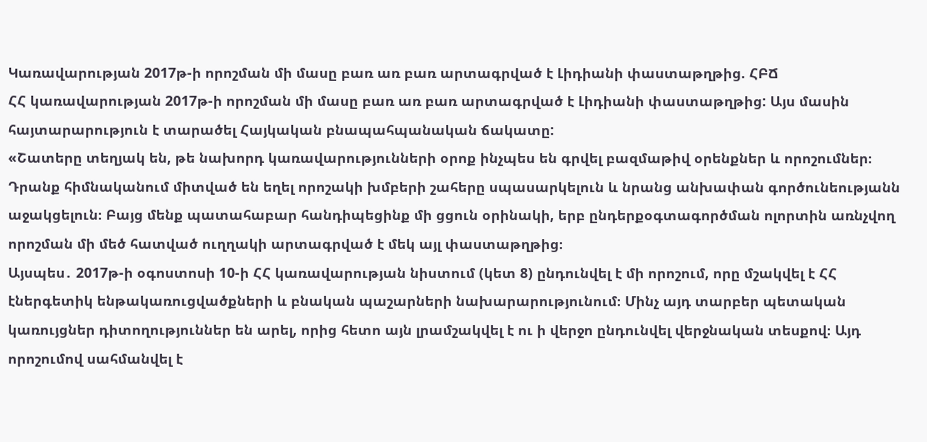Կառավարության 2017թ-ի որոշման մի մասը բառ առ բառ արտագրված է Լիդիանի փաստաթղթից. ՀԲՃ
ՀՀ կառավարության 2017թ-ի որոշման մի մասը բառ առ բառ արտագրված է Լիդիանի փաստաթղթից: Այս մասին հայտարարություն է տարածել Հայկական բնապահպանական ճակատը:
«Շատերը տեղյակ են, թե նախորդ կառավարությունների օրոք ինչպես են գրվել բազմաթիվ օրենքներ և որոշումներ։ Դրանք հիմնականում միտված են եղել որոշակի խմբերի շահերը սպասարկելուն և նրանց անխափան գործունեությանն աջակցելուն։ Բայց մենք պատահաբար հանդիպեցինք մի ցցուն օրինակի, երբ ընդերքօգտագործման ոլորտին առնչվող որոշման մի մեծ հատված ուղղակի արտագրված է մեկ այլ փաստաթղթից։
Այսպես․ 2017թ-ի օգոստոսի 10-ի ՀՀ կառավարության նիստում (կետ 8) ընդունվել է մի որոշում, որը մշակվել է ՀՀ էներգետիկ ենթակառուցվածքների և բնական պաշարների նախարարությունում։ Մինչ այդ տարբեր պետական կառույցներ դիտողություններ են արել, որից հետո այն լրամշակվել է ու ի վերջո ընդունվել վերջնական տեսքով։ Այդ որոշումով սահմանվել է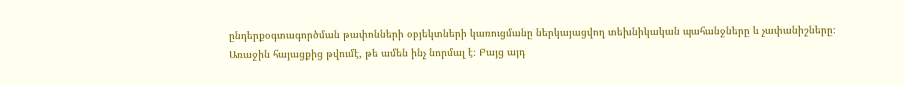ընդերքօգտագործման թափոնների օբյեկտների կառուցմանը ներկայացվող տեխնիկական պահանջները և չափանիշները։
Առաջին հայացքից թվումէ, թե ամեն ինչ նորմալ է։ Բայց այդ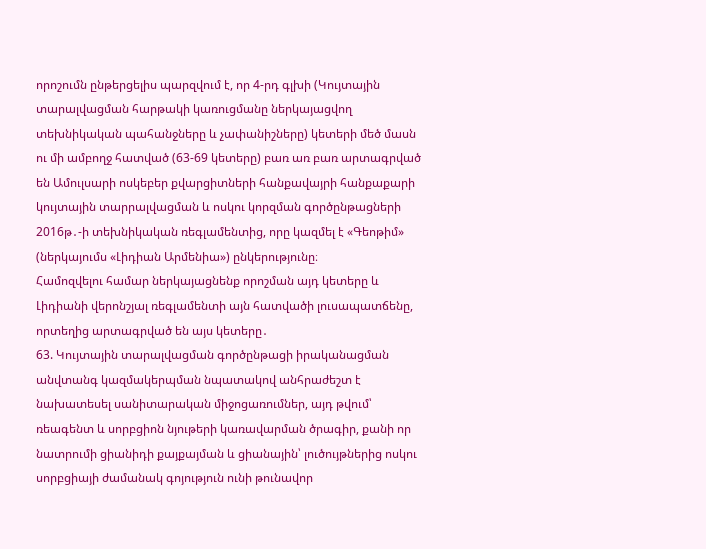որոշումն ընթերցելիս պարզվում է, որ 4-րդ գլխի (Կույտային տարալվացման հարթակի կառուցմանը ներկայացվող տեխնիկական պահանջները և չափանիշները) կետերի մեծ մասն ու մի ամբողջ հատված (63-69 կետերը) բառ առ բառ արտագրված են Ամուլսարի ոսկեբեր քվարցիտների հանքավայրի հանքաքարի կույտային տարրալվացման և ոսկու կորզման գործընթացների 2016թ․-ի տեխնիկական ռեգլամենտից, որը կազմել է «Գեոթիմ» (ներկայումս «Լիդիան Արմենիա») ընկերությունը։
Համոզվելու համար ներկայացնենք որոշման այդ կետերը և Լիդիանի վերոնշյալ ռեգլամենտի այն հատվածի լուսապատճենը, որտեղից արտագրված են այս կետերը․
63. Կույտային տարալվացման գործընթացի իրականացման անվտանգ կազմակերպման նպատակով անհրաժեշտ է նախատեսել սանիտարական միջոցառումներ, այդ թվում՝ ռեագենտ և սորբցիոն նյութերի կառավարման ծրագիր, քանի որ նատրումի ցիանիդի քայքայման և ցիանային՝ լուծույթներից ոսկու սորբցիայի ժամանակ գոյություն ունի թունավոր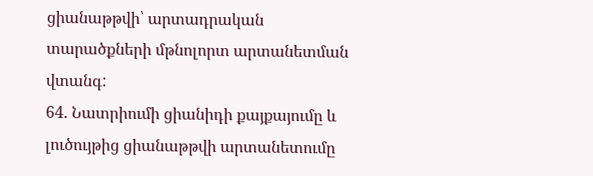ցիանաթթվի՝ արտադրական տարածքների մթնոլորտ արտանետման վտանգ:
64. Նատրիումի ցիանիդի քայքայումը և լուծույթից ցիանաթթվի արտանետումը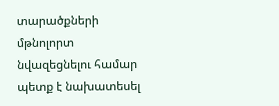տարածքների մթնոլորտ նվազեցնելու համար պետք է նախատեսել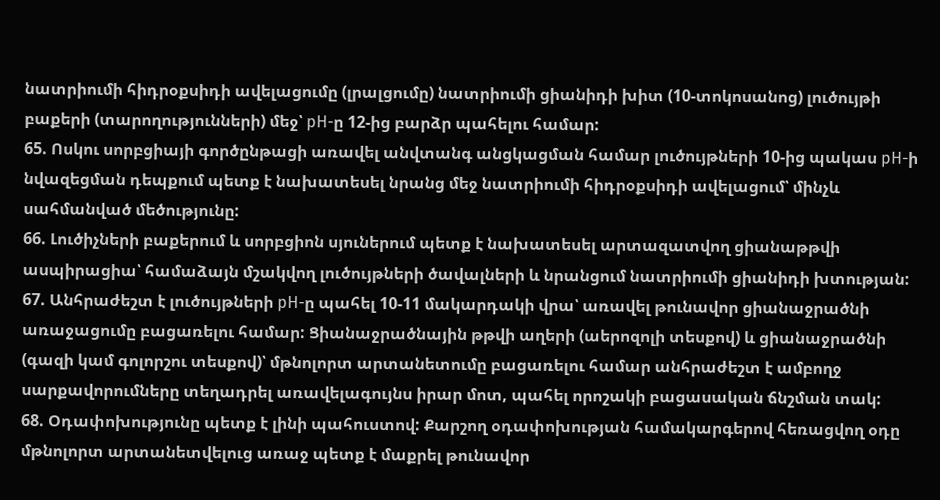նատրիումի հիդրօքսիդի ավելացումը (լրալցումը) նատրիումի ցիանիդի խիտ (10-տոկոսանոց) լուծույթի բաքերի (տարողությունների) մեջ՝ рН-ը 12-ից բարձր պահելու համար:
65. Ոսկու սորբցիայի գործընթացի առավել անվտանգ անցկացման համար լուծույթների 10-ից պակաս рН-ի նվազեցման դեպքում պետք է նախատեսել նրանց մեջ նատրիումի հիդրօքսիդի ավելացում՝ մինչև սահմանված մեծությունը:
66. Լուծիչների բաքերում և սորբցիոն սյուներում պետք է նախատեսել արտազատվող ցիանաթթվի ասպիրացիա՝ համաձայն մշակվող լուծույթների ծավալների և նրանցում նատրիումի ցիանիդի խտության:
67. Անհրաժեշտ է լուծույթների рН-ը պահել 10-11 մակարդակի վրա՝ առավել թունավոր ցիանաջրածնի առաջացումը բացառելու համար: Ցիանաջրածնային թթվի աղերի (աերոզոլի տեսքով) և ցիանաջրածնի (գազի կամ գոլորշու տեսքով)՝ մթնոլորտ արտանետումը բացառելու համար անհրաժեշտ է ամբողջ սարքավորումները տեղադրել առավելագույնս իրար մոտ, պահել որոշակի բացասական ճնշման տակ:
68. Օդափոխությունը պետք է լինի պահուստով: Քարշող օդափոխության համակարգերով հեռացվող օդը մթնոլորտ արտանետվելուց առաջ պետք է մաքրել թունավոր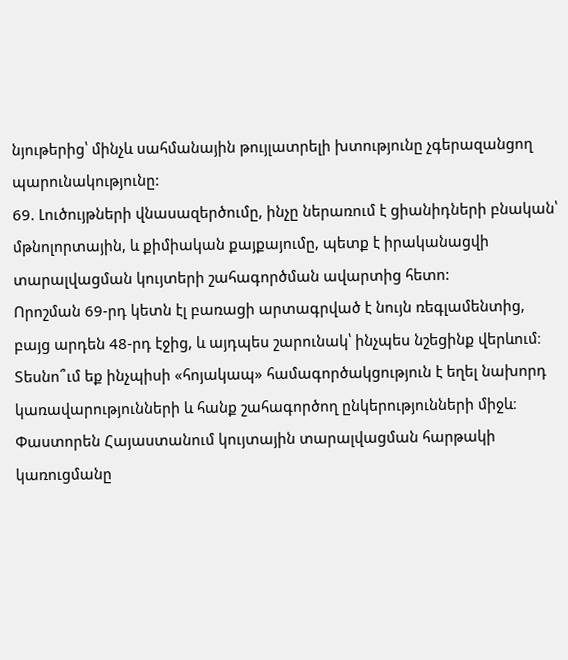նյութերից՝ մինչև սահմանային թույլատրելի խտությունը չգերազանցող պարունակությունը:
69. Լուծույթների վնասազերծումը, ինչը ներառում է ցիանիդների բնական՝ մթնոլորտային, և քիմիական քայքայումը, պետք է իրականացվի տարալվացման կույտերի շահագործման ավարտից հետո:
Որոշման 69-րդ կետն էլ բառացի արտագրված է նույն ռեգլամենտից, բայց արդեն 48-րդ էջից, և այդպես շարունակ՝ ինչպես նշեցինք վերևում։
Տեսնո՞ւմ եք ինչպիսի «հոյակապ» համագործակցություն է եղել նախորդ կառավարությունների և հանք շահագործող ընկերությունների միջև։ Փաստորեն Հայաստանում կույտային տարալվացման հարթակի կառուցմանը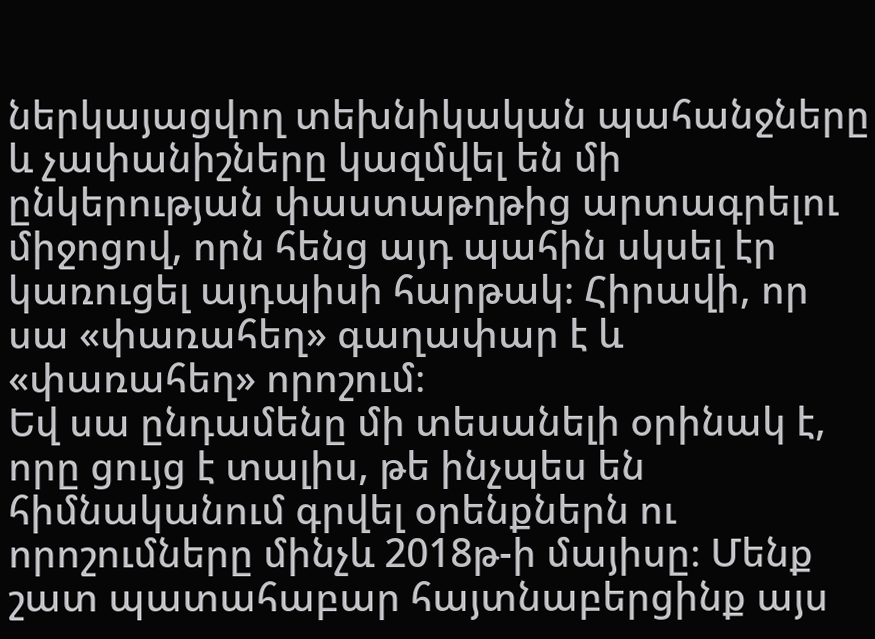ներկայացվող տեխնիկական պահանջները և չափանիշները կազմվել են մի ընկերության փաստաթղթից արտագրելու միջոցով, որն հենց այդ պահին սկսել էր կառուցել այդպիսի հարթակ։ Հիրավի, որ սա «փառահեղ» գաղափար է և «փառահեղ» որոշում։
Եվ սա ընդամենը մի տեսանելի օրինակ է, որը ցույց է տալիս, թե ինչպես են հիմնականում գրվել օրենքներն ու որոշումները մինչև 2018թ-ի մայիսը։ Մենք շատ պատահաբար հայտնաբերցինք այս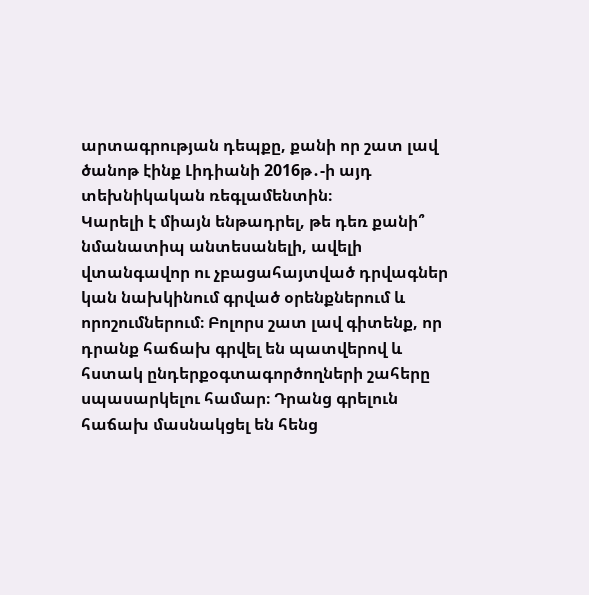արտագրության դեպքը, քանի որ շատ լավ ծանոթ էինք Լիդիանի 2016թ․-ի այդ տեխնիկական ռեգլամենտին։
Կարելի է միայն ենթադրել, թե դեռ քանի՞ նմանատիպ անտեսանելի, ավելի վտանգավոր ու չբացահայտված դրվագներ կան նախկինում գրված օրենքներում և որոշումներում։ Բոլորս շատ լավ գիտենք, որ դրանք հաճախ գրվել են պատվերով և հստակ ընդերքօգտագործողների շահերը սպասարկելու համար։ Դրանց գրելուն հաճախ մասնակցել են հենց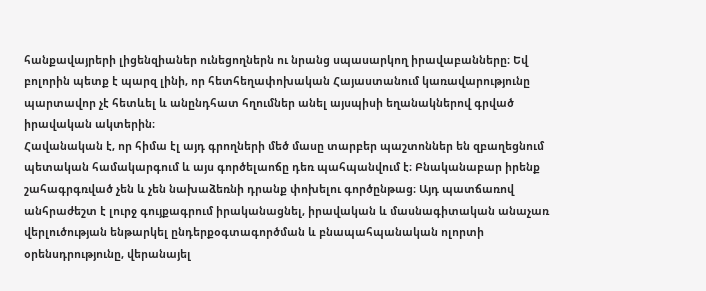հանքավայրերի լիցենզիաներ ունեցողներն ու նրանց սպասարկող իրավաբանները։ Եվ բոլորին պետք է պարզ լինի, որ հետհեղափոխական Հայաստանում կառավարությունը պարտավոր չէ հետևել և անընդհատ հղումներ անել այսպիսի եղանակներով գրված իրավական ակտերին։
Հավանական է, որ հիմա էլ այդ գրողների մեծ մասը տարբեր պաշտոններ են զբաղեցնում պետական համակարգում և այս գործելաոճը դեռ պահպանվում է։ Բնականաբար իրենք շահագրգռված չեն և չեն նախաձեռնի դրանք փոխելու գործընթաց։ Այդ պատճառով անհրաժեշտ է լուրջ գույքագրում իրականացնել, իրավական և մասնագիտական անաչառ վերլուծության ենթարկել ընդերքօգտագործման և բնապահպանական ոլորտի օրենսդրությունը, վերանայել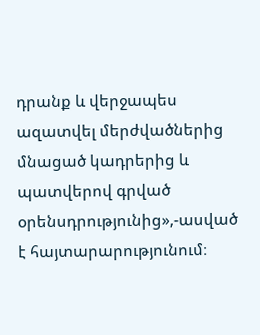դրանք և վերջապես ազատվել մերժվածներից մնացած կադրերից և պատվերով գրված օրենսդրությունից»,-ասված է հայտարարությունում։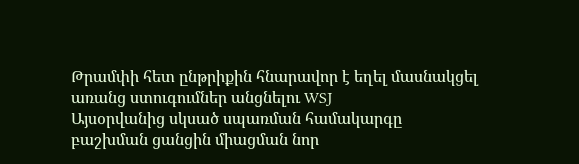Թրամփի հետ ընթրիքին հնարավոր է եղել մասնակցել առանց ստուգումներ անցնելու WSJ
Այսօրվանից սկսած սպառման համակարգը բաշխման ցանցին միացման նոր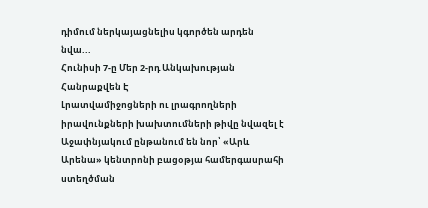դիմում ներկայացնելիս կգործեն արդեն նվա...
Հունիսի 7-ը Մեր 2-րդ Անկախության Հանրաքվեն Է
Լրատվամիջոցների ու լրագրողների իրավունքների խախտումների թիվը նվազել է
Աջափնյակում ընթանում են նոր՝ «Արև Արենա» կենտրոնի բացօթյա համերգասրահի ստեղծման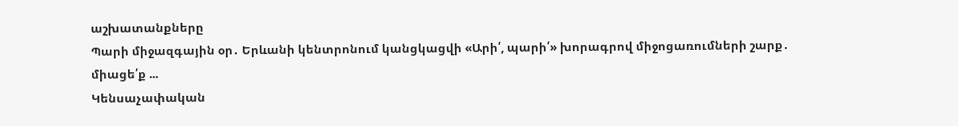աշխատանքները
Պարի միջազգային օր․ Երևանի կենտրոնում կանցկացվի «Արի՛, պարի՛» խորագրով միջոցառումների շարք․ միացե՛ք ...
Կենսաչափական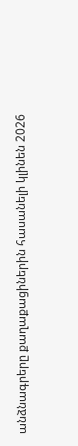անձնագրերը քաղաքացիներին հասանելի կլինեն 2026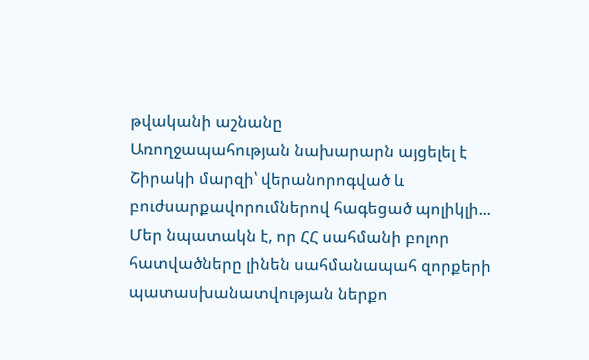թվականի աշնանը
Առողջապահության նախարարն այցելել է Շիրակի մարզի՝ վերանորոգված և բուժսարքավորումներով հագեցած պոլիկլի...
Մեր նպատակն է, որ ՀՀ սահմանի բոլոր հատվածները լինեն սահմանապահ զորքերի պատասխանատվության ներքո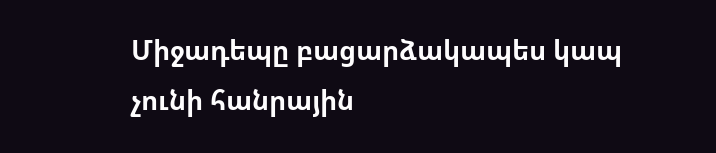Միջադեպը բացարձակապես կապ չունի հանրային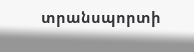տրանսպորտի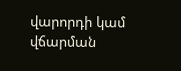վարորդի կամ վճարման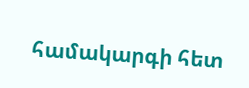համակարգի հետ